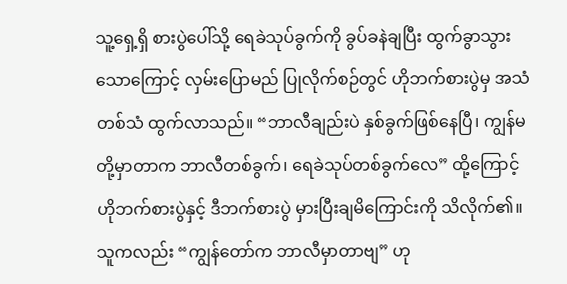သူ့ရှေ့ရှိ စားပွဲပေါ်သို့ ရေခဲသုပ်ခွက်ကို ခွပ်ခနဲချပြီး ထွက်ခွာသွားသောကြောင့် လှမ်းပြောမည် ပြုလိုက်စဉ်တွင် ဟိုဘက်စားပွဲမှ အသံတစ်သံ ထွက်လာသည်။ “ဘာလီချည်းပဲ နှစ်ခွက်ဖြစ်နေပြီ၊ ကျွန်မတို့မှာတာက ဘာလီတစ်ခွက်၊ ရေခဲသုပ်တစ်ခွက်လေ” ထို့ကြောင့် ဟိုဘက်စားပွဲနှင့် ဒီဘက်စားပွဲ မှားပြီးချမိကြောင်းကို သိလိုက်၏။ သူကလည်း “ကျွန်တော်က ဘာလီမှာတာဗျ” ဟု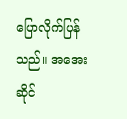ပြောလိုက်ပြန်သည်။ အအေးဆိုင်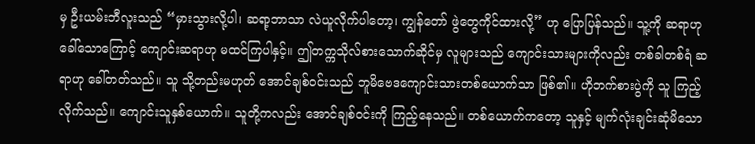မှ ဦးယမ်းဘီလူးသည် “မှားသွားလို့ပါ၊ ဆရာ့ဘာသာ လဲယူလိုက်ပါတော့၊ ကျွန်တော် ဖွဲတွေကိုင်ထားလို့” ဟု ပြောပြန်သည်။ သူ့ကို ဆရာဟုခေါ်သောကြောင့် ကျောင်းဆရာဟု မထင်ကြပါနှင့်။ ဤတက္ကသိုလ်စားသောက်ဆိုင်မှ လူများသည် ကျောင်းသားများကိုလည်း တစ်ခါတစ်ရံ ဆရာဟု ခေါ်တတ်သည်။ သူ သို့တည်းမဟုတ် အောင်ချစ်ဝင်းသည် ဘူမိဗေဒကျောင်းသားတစ်ယောက်သာ ဖြစ်၏။ ဟိုဘက်စားပွဲကို သူ ကြည့်လိုက်သည်။ ကျောင်းသူနှစ်ယောက်။ သူတို့ကလည်း အောင်ချစ်ဝင်းကို ကြည့်နေသည်။ တစ်ယောက်ကတော့ သူနှင့် မျက်လုံးချင်းဆုံမိသော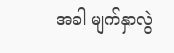အခါ မျက်နှာလွဲ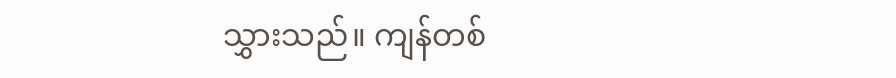သွှားသည်။ ကျန်တစ်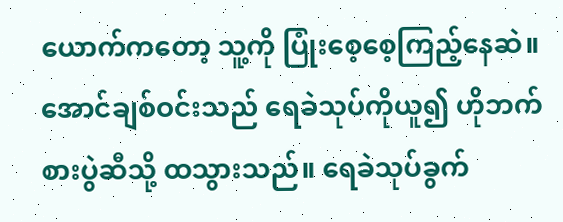ယောက်ကတော့ သူ့ကို ပြုံးစေ့စေ့ကြည့်နေဆဲ။ အောင်ချစ်ဝင်းသည် ရေခဲသုပ်ကိုယူ၍ ဟိုဘက်စားပွဲဆီသို့ ထသွားသည်။ ရေခဲသုပ်ခွက်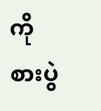ကို စားပွဲ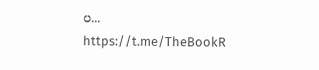ပ...
https://t.me/TheBookR